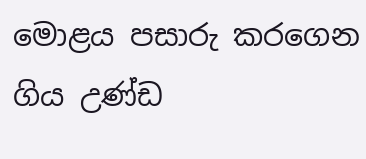මොළය පසාරු කරගෙන ගිය උණ්ඩ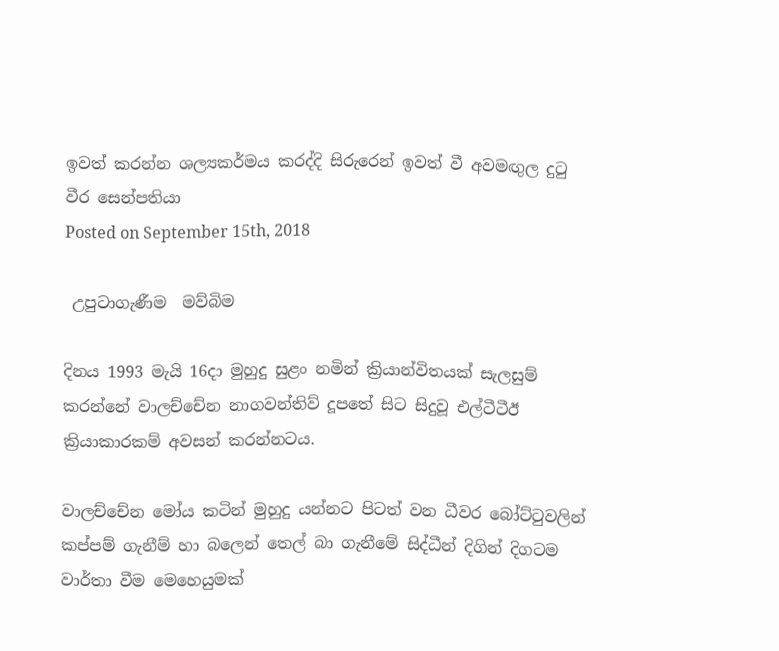ඉවත් කරන්න ශල්‍යකර්මය කරද්දි සිරුරෙන් ඉවත් වී අවමඟුල දුටු වීර සෙන්පතියා
Posted on September 15th, 2018

 උපුටාගැණීම  මව්බිම

දිනය 1993 මැයි 16දා මුහුදු සුළං නමින් ක්‍රියාන්විතයක් සැලසුම් කරන්නේ වාලච්චේන නාගවන්තිව් දූපතේ සිට සිදුවූ එල්ටීටීඊ ක්‍රියාකාරකම් අවසන් කරන්නටය.

වාලච්චේන මෝය කටින් මුහුදු යන්නට පිටත් වන ධීවර බෝට්ටුවලින් කප්පම් ගැනීම් හා බලෙන් තෙල් බා ගැනීමේ සිද්ධීන් දිගින් දිගටම වාර්තා වීම මෙහෙයුමක්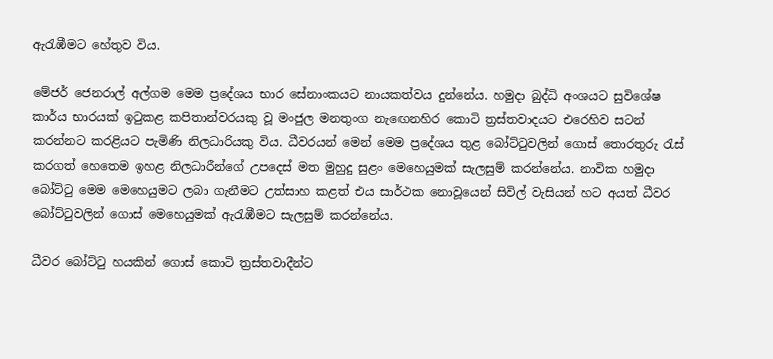ඇරැඹීමට හේතුව විය.

මේජර් ජෙනරාල් අල්ගම මෙම ප්‍රදේශය භාර සේනාංකයට නායකත්වය දුන්නේය. හමුදා බුද්ධි අංශයට සුවිශේෂ කාර්ය භාරයක් ඉටුකළ කපිතාන්වරයකු වූ මංජුල මනතුංග නැඟෙනහිර කොටි ත්‍රස්තවාදයට එරෙහිව සටන් කරන්නට කරළියට පැමිණි නිලධාරියකු විය. ධීවරයන් මෙන් මෙම ප්‍රදේශය තුළ බෝට්ටුවලින් ගොස් තොරතුරු රැස් කරගත් හෙතෙම ඉහළ නිලධාරීන්ගේ උපදෙස් මත මුහුදු සුළං මෙහෙයුමක් සැලසුම් කරන්නේය. නාවික හමුදා බෝට්ටු මෙම මෙහෙයුමට ලබා ගැනීමට උත්සාහ කළත් එය සාර්ථක නොවූයෙන් සිවිල් වැසියන් හට අයත් ධීවර බෝට්ටුවලින් ගොස් මෙහෙයුමක් ඇරැඹීමට සැලසුම් කරන්නේය.

ධීවර බෝට්ටු හයකින් ගොස් කොටි ත්‍රස්තවාදීන්ට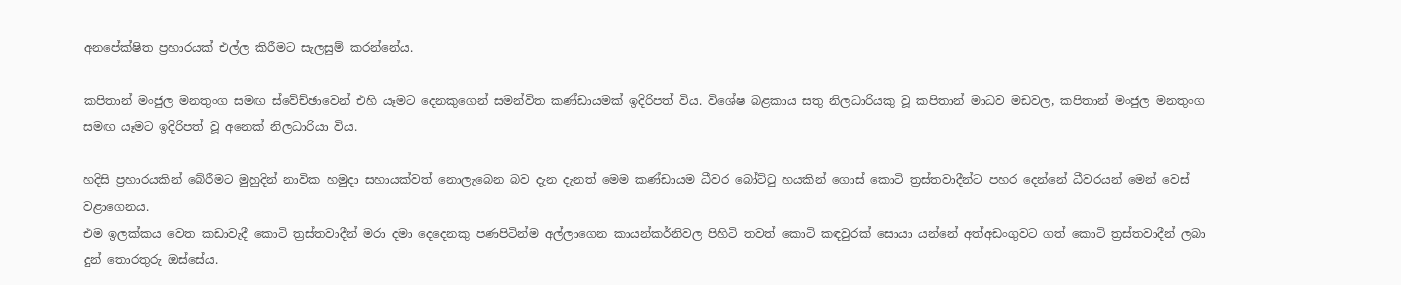අනපේක්ෂිත ප්‍රහාරයක් එල්ල කිරීමට සැලසුම් කරන්නේය.

කපිතාන් මංජුල මනතුංග සමඟ ස්වේච්ඡාවෙන් එහි යෑමට දෙනකුගෙන් සමන්විත කණ්ඩායමක් ඉදිරිපත් විය. විශේෂ බළකාය සතු නිලධාරියකු වූ කපිතාන් මාධව මඩවල, කපිතාන් මංජුල මනතුංග සමඟ යෑමට ඉදිරිපත් වූ අනෙක් නිලධාරියා විය.

හදිසි ප්‍රහාරයකින් බේරීමට මුහුදින් නාවික හමුදා සහායක්වත් නොලැබෙන බව දැන දැනත් මෙම කණ්ඩායම ධීවර බෝට්ටු හයකින් ගොස් කොටි ත්‍රස්තවාදීන්ට පහර දෙන්නේ ධීවරයන් මෙන් වෙස් වළාගෙනය.
එම ඉලක්කය වෙත කඩාවැදී කොටි ත්‍රස්තවාදීන් මරා දමා දෙදෙනකු පණපිටින්ම අල්ලාගෙන කායන්කර්නිවල පිහිටි තවත් කොටි කඳවුරක් සොයා යන්නේ අත්අඩංගුවට ගත් කොටි ත්‍රස්තවාදීන් ලබා දුන් තොරතුරු ඔස්සේය.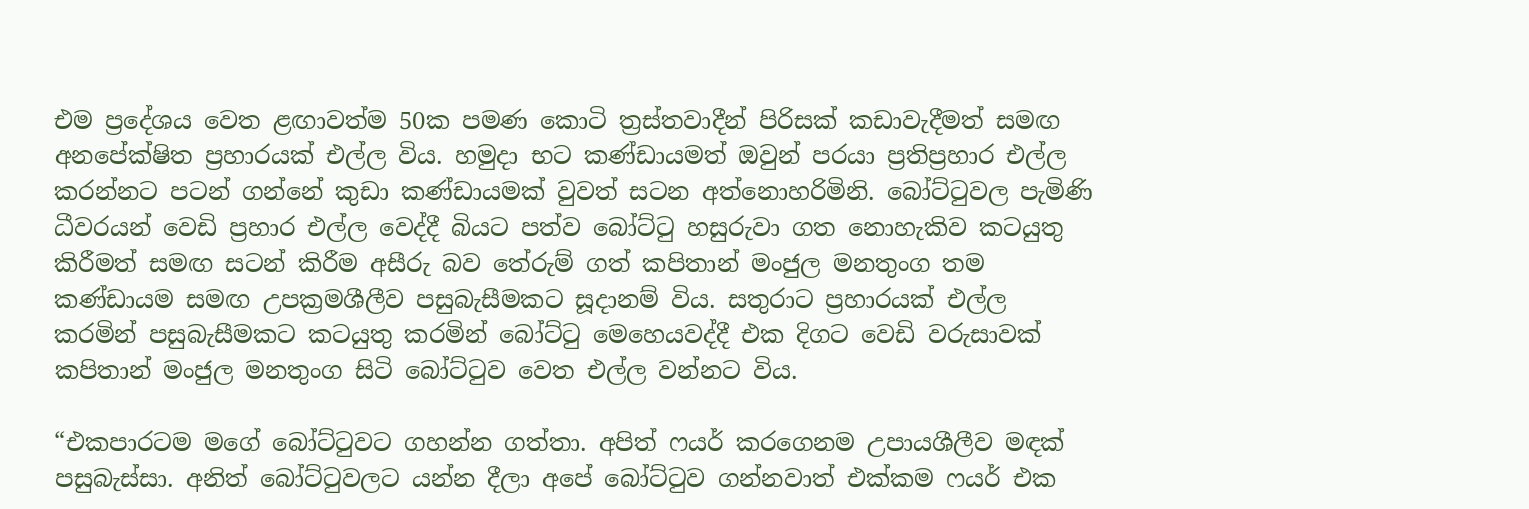එම ප්‍රදේශය වෙත ළඟාවත්ම 50ක පමණ කොටි ත්‍රස්තවාදීන් පිරිසක් කඩාවැදීමත් සමඟ අනපේක්ෂිත ප්‍රහාරයක් එල්ල විය. හමුදා භට කණ්ඩායමත් ඔවුන් පරයා ප්‍රතිප්‍රහාර එල්ල කරන්නට පටන් ගන්නේ කුඩා කණ්ඩායමක් වුවත් සටන අත්නොහරිමිනි. බෝට්ටුවල පැමිණි ධීවරයන් වෙඩි ප්‍රහාර එල්ල වෙද්දී බියට පත්ව බෝට්ටු හසුරුවා ගත නොහැකිව කටයුතු කිරීමත් සමඟ සටන් කිරීම අසීරු බව තේරුම් ගත් කපිතාන් මංජුල මනතුංග තම කණ්ඩායම සමඟ උපක්‍රමශීලීව පසුබැසීමකට සූදානම් විය. සතුරාට ප්‍රහාරයක් එල්ල කරමින් පසුබැසීමකට කටයුතු කරමින් බෝට්ටු මෙහෙයවද්දී එක දිගට වෙඩි වරුසාවක් කපිතාන් මංජුල මනතුංග සිටි බෝට්ටුව වෙත එල්ල වන්නට විය.

“එකපාරටම මගේ බෝට්ටුවට ගහන්න ගත්තා. අපිත් ෆයර් කරගෙනම උපායශීලීව මඳක් පසුබැස්සා. අනිත් බෝට්ටුවලට යන්න දීලා අපේ බෝට්ටුව ගන්නවාත් එක්කම ෆයර් එක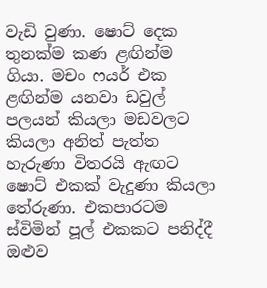වැඩි වුණා. ෂොට් දෙක තුනක්ම කණ ළඟින්ම ගියා. මචං ෆයර් එක ළඟින්ම යනවා ඩවුල් පලයන් කියලා මඩවලට කියලා අනිත් පැත්ත හැරුණා විතරයි ඇඟට ෂොට් එකක් වැදුණා කියලා තේරුණා. එකපාරටම ස්විමින් පූල් එකකට පනිද්දී ඔළුව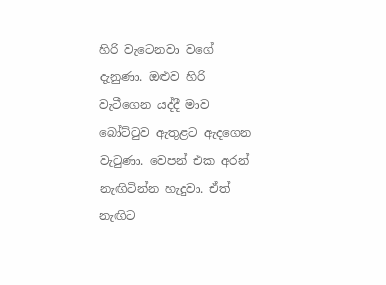හිරි වැටෙනවා වගේ දැනුණා. ඔළුව හිරි වැටීගෙන යද්දී මාව බෝට්ටුව ඇතුළට ඇදගෙන වැටුණා. වෙපන් එක අරන් නැඟිටින්න හැදුවා. ඒත් නැඟිට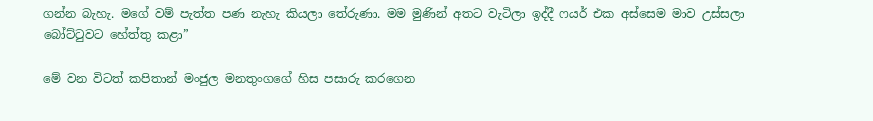ගන්න බැහැ. මගේ වම් පැත්ත පණ නැහැ කියලා තේරුණා. මම මුණින් අතට වැටිලා ඉද්දී ෆයර් එක අස්සෙම මාව උස්සලා බෝට්ටුවට හේත්තු කළා”

මේ වන විටත් කපිතාන් මංජුල මනතුංගගේ හිස පසාරු කරගෙන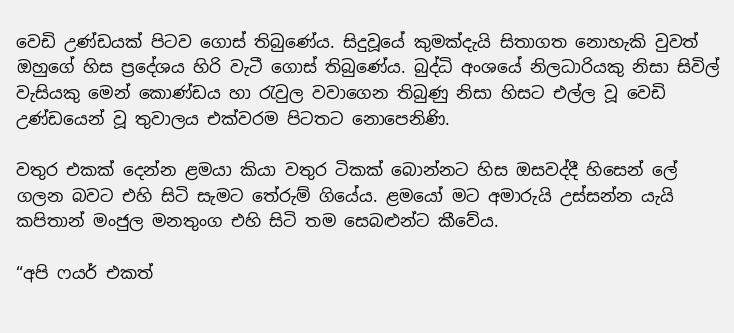වෙඩි උණ්ඩයක් පිටව ගොස් තිබුණේය. සිදුවූයේ කුමක්දැයි සිතාගත නොහැකි වුවත් ඔහුගේ හිස ප්‍රදේශය හිරි වැටී ගොස් තිබුණේය. බුද්ධි අංශයේ නිලධාරියකු නිසා සිවිල් වැසියකු මෙන් කොණ්ඩය හා රැවුල වවාගෙන තිබුණු නිසා හිසට එල්ල වූ වෙඩි උණ්ඩයෙන් වූ තුවාලය එක්වරම පිටතට නොපෙනිණි.

වතුර එකක් දෙන්න ළමයා කියා වතුර ටිකක් බොන්නට හිස ඔසවද්දී හිසෙන් ලේ ගලන බවට එහි සිටි සැමට තේරුම් ගියේය. ළමයෝ මට අමාරුයි උස්සන්න යැයි කපිතාන් මංජුල මනතුංග එහි සිටි තම සෙබළුන්ට කීවේය.

“අපි ෆයර් එකත්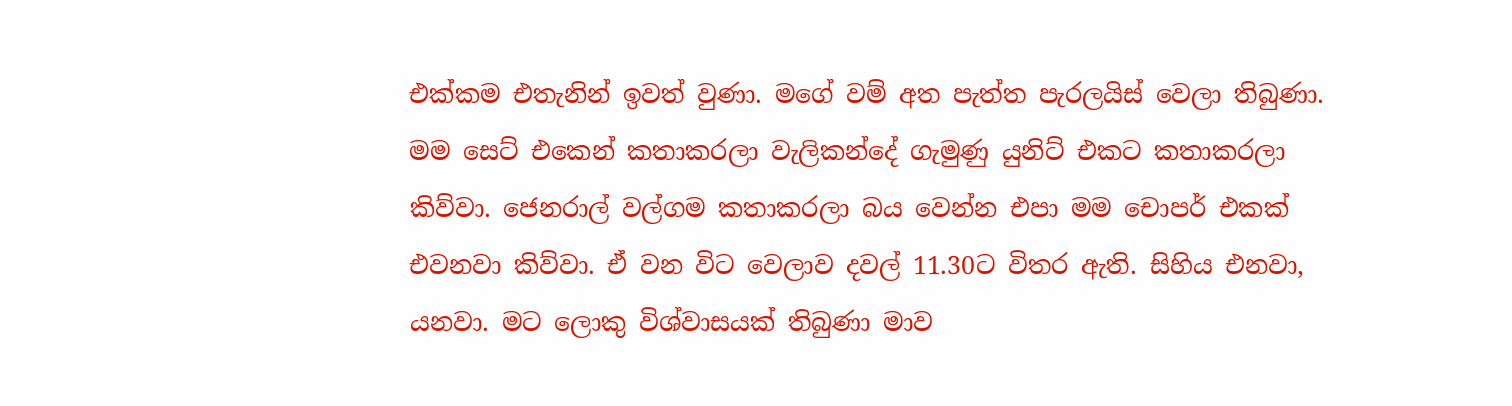එක්කම එතැනින් ඉවත් වුණා. මගේ වම් අත පැත්ත පැරලයිස් වෙලා තිබුණා. මම සෙට් එකෙන් කතාකරලා වැලිකන්දේ ගැමුණු යුනිට් එකට කතාකරලා කිව්වා. ජෙනරාල් වල්ගම කතාකරලා බය වෙන්න එපා මම චොපර් එකක් එවනවා කිව්වා. ඒ වන විට වෙලාව දවල් 11.30ට විතර ඇති. සිහිය එනවා, යනවා. මට ලොකු විශ්වාසයක් තිබුණා මාව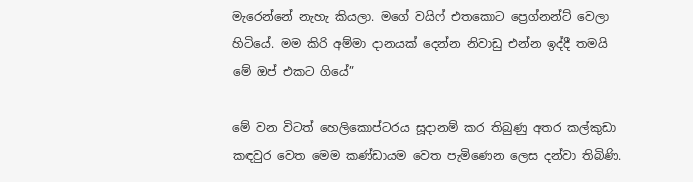මැරෙන්නේ නැහැ කියලා. මගේ වයිෆ් එතකොට ප්‍රෙග්නන්ට් වෙලා හිටියේ. මම කිරි අම්මා දානයක් දෙන්න නිවාඩු එන්න ඉද්දී තමයි මේ ඔප් එකට ගියේ”

මේ වන විටත් හෙලිකොප්ටරය සූදානම් කර තිබුණු අතර කල්කුඩා කඳවුර වෙත මෙම කණ්ඩායම වෙත පැමිණෙන ලෙස දන්වා තිබිණි.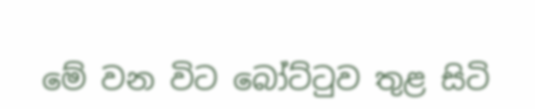මේ වන විට බෝට්ටුව තුළ සිටි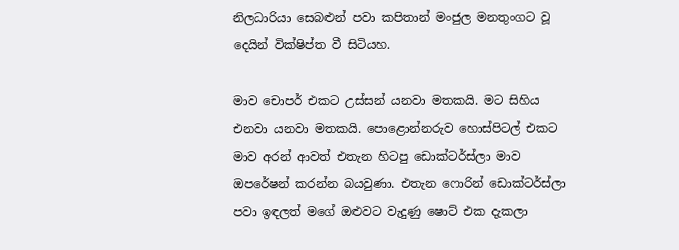නිලධාරියා සෙබළුන් පවා කපිතාන් මංජුල මනතුංගට වූ දෙයින් වික්ෂිප්ත වී සිටියහ.

මාව චොපර් එකට උස්සන් යනවා මතකයි. මට සිහිය එනවා යනවා මතකයි. පොළොන්නරුව හොස්පිටල් එකට මාව අරන් ආවත් එතැන හිටපු ඩොක්ටර්ස්ලා මාව ඔපරේෂන් කරන්න බයවුණා. එතැන ෆොරින් ඩොක්ටර්ස්ලා පවා ඉඳලත් මගේ ඔළුවට වැදුණු ෂොට් එක දැකලා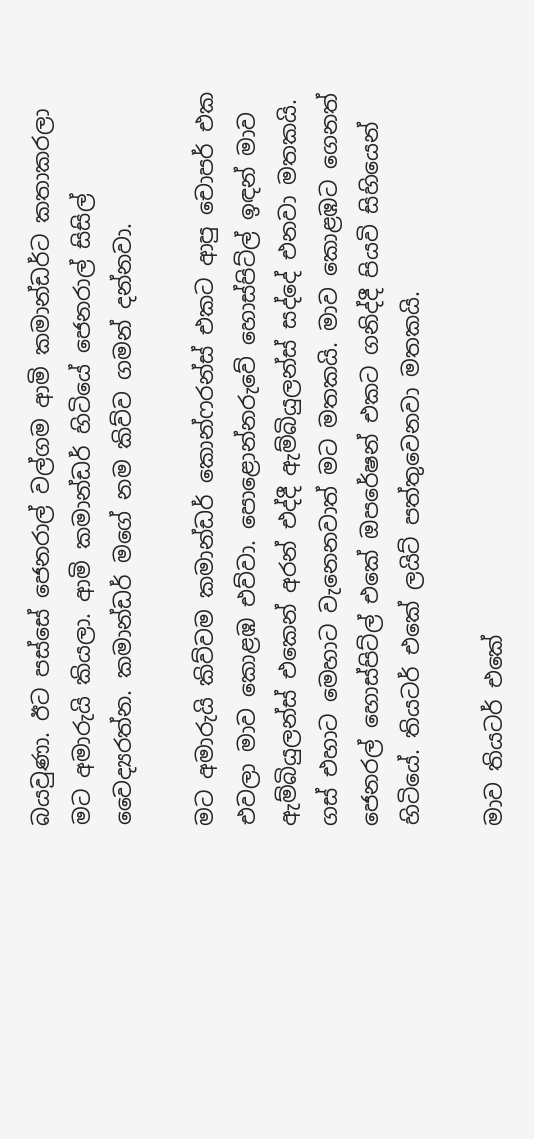බයවුණා. ඊට පස්සේ ජෙනරාල් වල්ගම ආමි කමාන්ඩර්ට කතාකරලා මට අමාරුයි කියලා. ආමි කමාන්ඩර් හිටියේ ජෙනරාල් සිසිල් වෛද්‍යරත්න. කමාන්ඩර් මගේ නම කිව්ව ගමන් දන්නවා.

මට අමාරුයි කිව්වම කමාන්ඩර් කොන්ෆරන්ස් එකට ආපු චොපර් එක එවලා මාව කොළඹ එව්වා. පොළොන්නරුවේ හොස්පිට්ල් ඉඳන් මාව ඇම්බියුලන්ස් එකෙන් අරන් එද්දී ඇම්බියුලන්ස් සද්දේ එනවා මතකයි. ගස් එහාට මෙහාට වැනෙනවාත් මට මතකයි. මාව කොළඹට ගෙනත් ජෙනරල් හොස්පිට්ල් එකේ ඔපරේෂන් එකට ගනිද්දී පියවි සිහියෙන් හිටියේ. තියටර් එකේ ලයිට් පත්තුවෙනවා මතකයි.

මාව තියටර් එකේ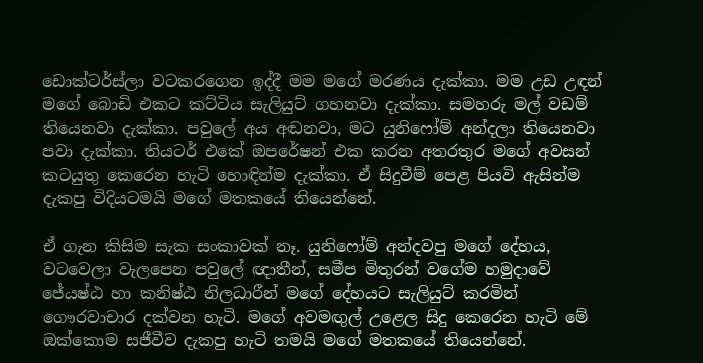ඩොක්ටර්ස්ලා වටකරගෙන ඉද්දී මම මගේ මරණය දැක්කා. මම උඩ උඳන් මගේ බොඩි එකට කට්ටිය සැලියුට් ගහනවා දැක්කා. සමහරු මල් වඩම් තියෙනවා දැක්කා. පවුලේ අය අඬනවා, මට යුනිෆෝම් අන්දලා තියෙනවා පවා දැක්කා. තියටර් එකේ ඔපරේෂන් එක කරන අතරතුර මගේ අවසන් කටයුතු කෙරෙන හැටි හොඳින්ම දැක්කා. ඒ සිදුවීම් පෙළ පියවි ඇසින්ම දැකපු විදියටමයි මගේ මතකයේ තියෙන්නේ.

ඒ ගැන කිසිම සැක සංකාවක් නෑ. යුනිෆෝම් අන්දවපු මගේ දේහය, වටවෙලා වැලපෙන පවුලේ ඥාතීන්, සමීප මිතුරන් වගේම හමුදාවේ ජේ‍යෂ්ඨ හා කනිෂ්ඨ නිලධාරීන් මගේ දේහයට සැලියුට් කරමින් ගෞරවාචාර දක්වන හැටි. මගේ අවමඟුල් උළෙල සිදු කෙරෙන හැටි මේ ඔක්කොම සජීවීව දැකපු හැටි තමයි මගේ මතකයේ තියෙන්නේ.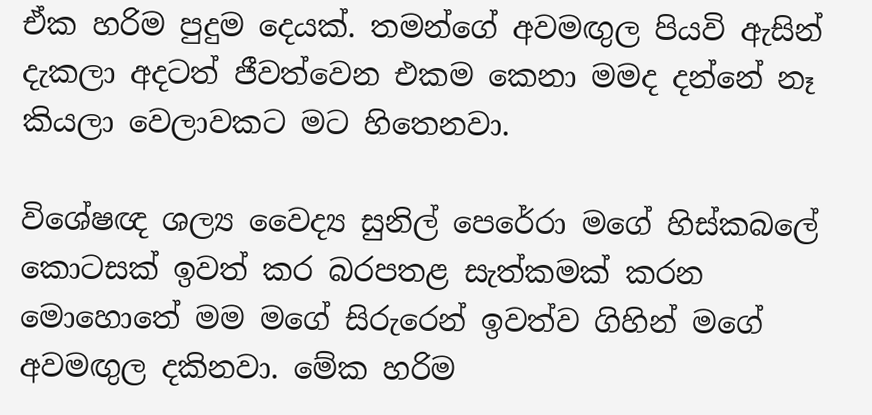ඒක හරිම පුදුම දෙයක්. තමන්ගේ අවමඟුල පියවි ඇසින් දැකලා අදටත් ජීවත්වෙන එකම කෙනා මමද දන්නේ නෑ කියලා වෙලාවකට මට හිතෙනවා.

විශේෂඥ ශල්‍ය වෛද්‍ය සුනිල් පෙරේරා මගේ හිස්කබලේ කොටසක් ඉවත් කර බරපතළ සැත්කමක් කරන මොහොතේ මම මගේ සිරුරෙන් ඉවත්ව ගිහින් මගේ අවමඟුල දකිනවා. මේක හරිම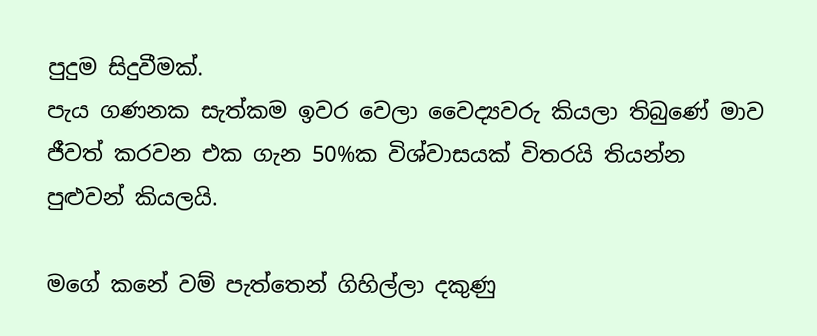පුදුම සිදුවීමක්.
පැය ගණනක සැත්කම ඉවර වෙලා වෛද්‍යවරු කියලා තිබුණේ මාව ජීවත් කරවන එක ගැන 50%ක විශ්වාසයක් විතරයි තියන්න පුළුවන් කියලයි.

මගේ කනේ වම් පැත්තෙන් ගිහිල්ලා දකුණු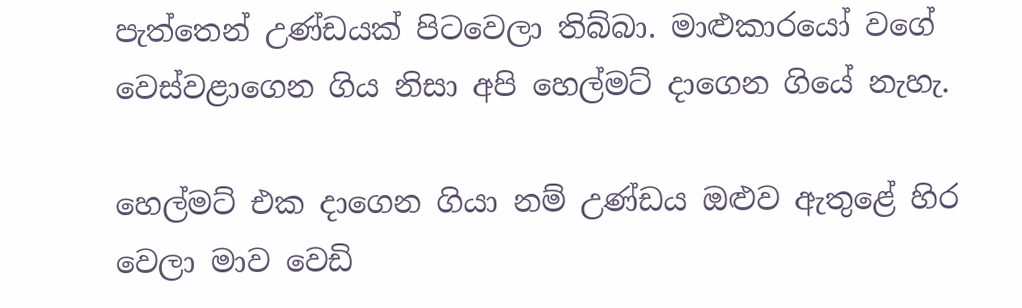පැත්තෙන් උණ්ඩයක් පිටවෙලා තිබ්බා. මාළුකාරයෝ වගේ වෙස්වළාගෙන ගිය නිසා අපි හෙල්මට් දාගෙන ගියේ නැහැ.

හෙල්මට් එක දාගෙන ගියා නම් උණ්ඩය ඔළුව ඇතුළේ හිර වෙලා මාව වෙඩි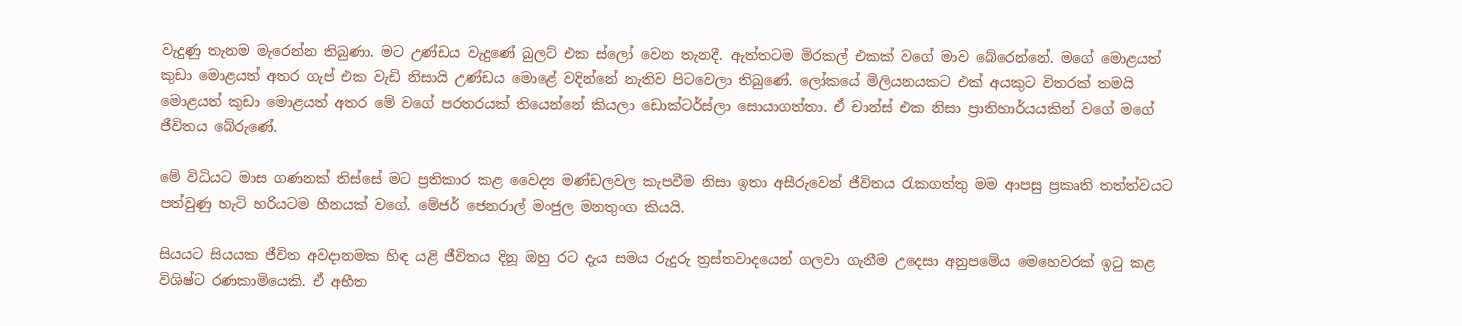වැදුණු තැනම මැරෙන්න තිබුණා. මට උණ්ඩය වැදුණේ බුලට් එක ස්ලෝ වෙන තැනදී. ඇත්තටම මිරකල් එකක් වගේ මාව බේරෙන්නේ. මගේ මොළයත් කුඩා මොළයත් අතර ගැප් එක වැඩි නිසායි උණ්ඩය මොළේ වදින්නේ නැතිව පිටවෙලා තිබුණේ. ලෝකයේ මිලියනයකට එක් අයකුට විතරක් තමයි මොළයත් කුඩා මොළයත් අතර මේ වගේ පරතරයක් තියෙන්නේ කියලා ඩොක්ටර්ස්ලා සොයාගත්තා. ඒ චාන්ස් එක නිසා ප්‍රාතිහාර්යයකින් වගේ මගේ ජීවිතය බේරුණේ.

මේ විධියට මාස ගණනක් තිස්සේ මට ප්‍රතිකාර කළ වෛද්‍ය මණ්ඩලවල කැපවීම නිසා ඉතා අසීරුවෙන් ජීවිතය රැකගත්තු මම ආපසු ප්‍රකෘති තත්ත්වයට පත්වුණු හැටි හරියටම හීනයක් වගේ. මේජර් ජෙනරාල් මංජුල මනතුංග කියයි.

සියයට සියයක ජීවිත අවදානමක හිඳ යළි ජීවිතය දිනූ ඔහු රට දැය සමය රුදුරු ත්‍රස්තවාදයෙන් ගලවා ගැනීම උදෙසා අනුපමේය මෙහෙවරක් ඉටු කළ විශිෂ්ට රණකාමියෙකි. ඒ අභීත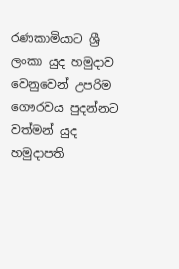රණකාමියාට ශ්‍රී ලංකා යුද හමුදාව වෙනුවෙන් උපරිම ගෞරවය පුදන්නට වත්මන් යුද හමුදාපති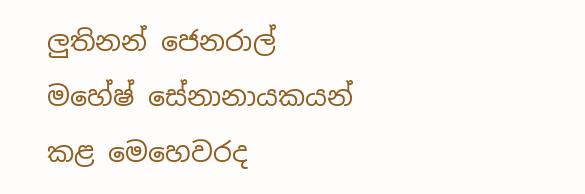ලුතිනන් ජෙනරාල් මහේෂ් සේනානායකයන් කළ මෙහෙවරද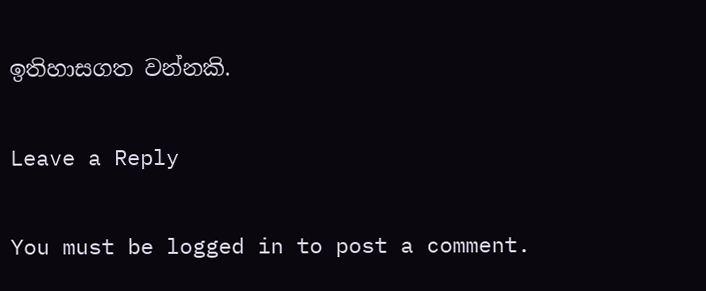ඉතිහාසගත වන්නකි.

Leave a Reply

You must be logged in to post a comment.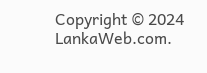Copyright © 2024 LankaWeb.com.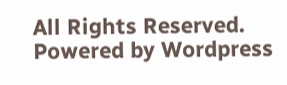All Rights Reserved. Powered by Wordpress